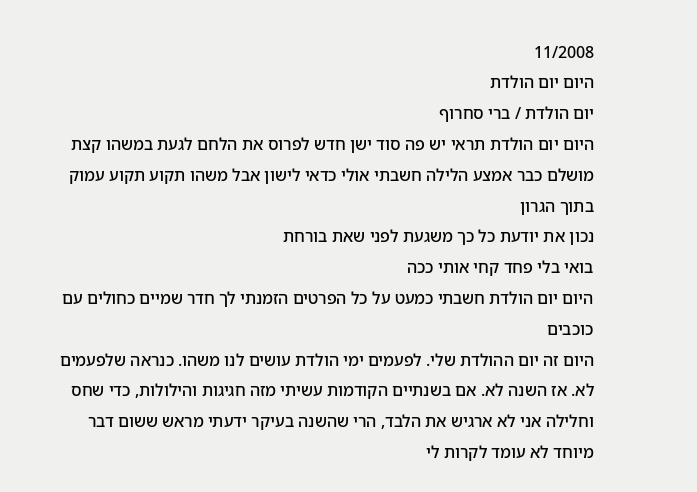11/2008
היום יום הולדת
יום הולדת / ברי סחרוף
היום יום הולדת תראי יש פה סוד ישן חדש לפרוס את הלחם לגעת במשהו קצת מושלם כבר אמצע הלילה חשבתי אולי כדאי לישון אבל משהו תקוע תקוע עמוק בתוך הגרון
נכון את יודעת כל כך משגעת לפני שאת בורחת
בואי בלי פחד קחי אותי ככה
היום יום הולדת חשבתי כמעט על כל הפרטים הזמנתי לך חדר שמיים כחולים עם כוכבים
היום זה יום ההולדת שלי. לפעמים ימי הולדת עושים לנו משהו. כנראה שלפעמים לא. אז השנה לא. אם בשנתיים הקודמות עשיתי מזה חגיגות והילולות, כדי שחס וחלילה אני לא ארגיש את הלבד, הרי שהשנה בעיקר ידעתי מראש ששום דבר מיוחד לא עומד לקרות לי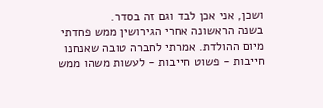ושכן, אני אכן לבד וגם זה בסדר.
בשנה הראשונה אחרי הגירושין ממש פחדתי מיום ההולדת. אמרתי לחברה טובה שאנחנו חייבות - פשוט חייבות - לעשות משהו ממש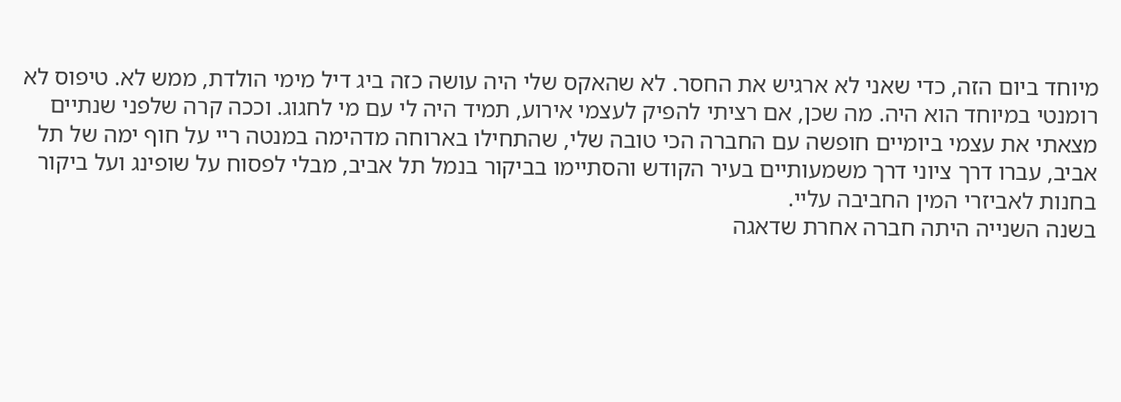מיוחד ביום הזה, כדי שאני לא ארגיש את החסר. לא שהאקס שלי היה עושה כזה ביג דיל מימי הולדת, ממש לא. טיפוס לא רומנטי במיוחד הוא היה. מה שכן, אם רציתי להפיק לעצמי אירוע, תמיד היה לי עם מי לחגוג. וככה קרה שלפני שנתיים מצאתי את עצמי ביומיים חופשה עם החברה הכי טובה שלי, שהתחילו בארוחה מדהימה במנטה ריי על חוף ימה של תל אביב, עברו דרך ציוני דרך משמעותיים בעיר הקודש והסתיימו בביקור בנמל תל אביב, מבלי לפסוח על שופינג ועל ביקור בחנות לאביזרי המין החביבה עליי.
בשנה השנייה היתה חברה אחרת שדאגה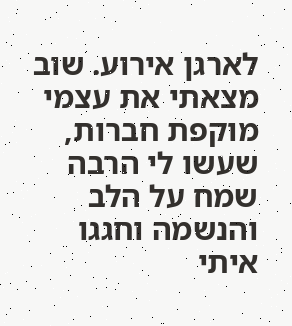לארגן אירוע. שוב מצאתי את עצמי מוקפת חברות, שעשו לי הרבה שמח על הלב והנשמה וחגגו איתי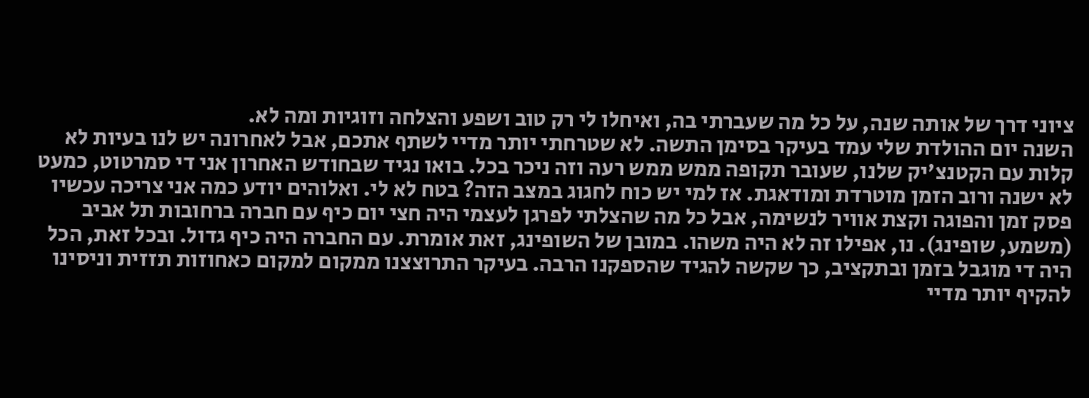ציוני דרך של אותה שנה, על כל מה שעברתי בה, ואיחלו לי רק טוב ושפע והצלחה וזוגיות ומה לא.
השנה יום ההולדת שלי עמד בעיקר בסימן התשה. לא שטרחתי יותר מדיי לשתף אתכם, אבל לאחרונה יש לנו בעיות לא קלות עם הקטנצ'יק שלנו, שעובר תקופה ממש ממש רעה וזה ניכר בכל. בואו נגיד שבחודש האחרון אני די סמרטוט, כמעט לא ישנה ורוב הזמן מוטרדת ומודאגת. אז למי יש כוח לחגוג במצב הזה? בטח לא לי. ואלוהים יודע כמה אני צריכה עכשיו פסק זמן והפוגה וקצת אוויר לנשימה, אבל כל מה שהצלתי לפרגן לעצמי היה חצי יום כיף עם חברה ברחובות תל אביב (משמע, שופינג). נו, אפילו זה לא היה משהו. במובן של השופינג, זאת אומרת. עם החברה היה כיף גדול. ובכל זאת, הכל היה די מוגבל בזמן ובתקציב, כך שקשה להגיד שהספקנו הרבה. בעיקר התרוצצנו ממקום למקום כאחוזות תזזית וניסינו להקיף יותר מדיי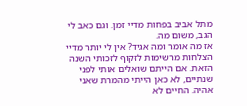מתל אביב בפחות מדיי זמן. וגם כאב לי הגב, משום מה.
אז מה אומר ומה אגיד? אין לי יותר מדיי הצלחות מרשימות לזקוף לזכותי השנה הזאת. אם הייתם שואלים אותי לפני שנתיים, לא כאן הייתי מהמרת שאני אהיה. החיים לא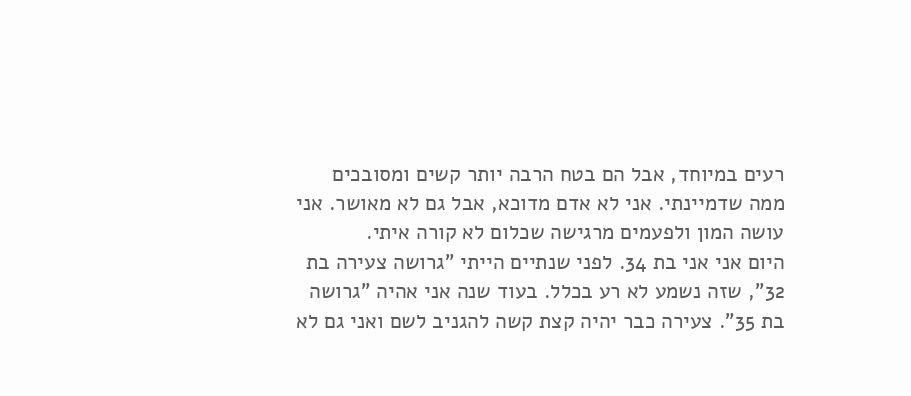רעים במיוחד, אבל הם בטח הרבה יותר קשים ומסובכים ממה שדמיינתי. אני לא אדם מדוכא, אבל גם לא מאושר. אני עושה המון ולפעמים מרגישה שכלום לא קורה איתי.
היום אני אני בת 34. לפני שנתיים הייתי "גרושה צעירה בת 32", שזה נשמע לא רע בכלל. בעוד שנה אני אהיה "גרושה בת 35". צעירה כבר יהיה קצת קשה להגניב לשם ואני גם לא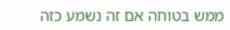ממש בטוחה אם זה נשמע כזה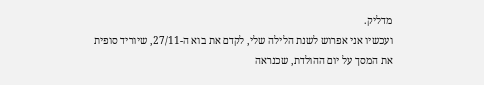מדליק.
ועכשיו אני אפרוש לשנת הלילה שלי, לקדם את בוא ה-27/11, שיוריד סופית את המסך על יום ההולדת, שכנראה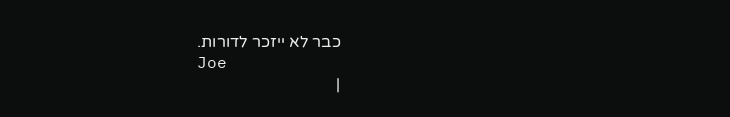כבר לא ייזכר לדורות.
Joe
|